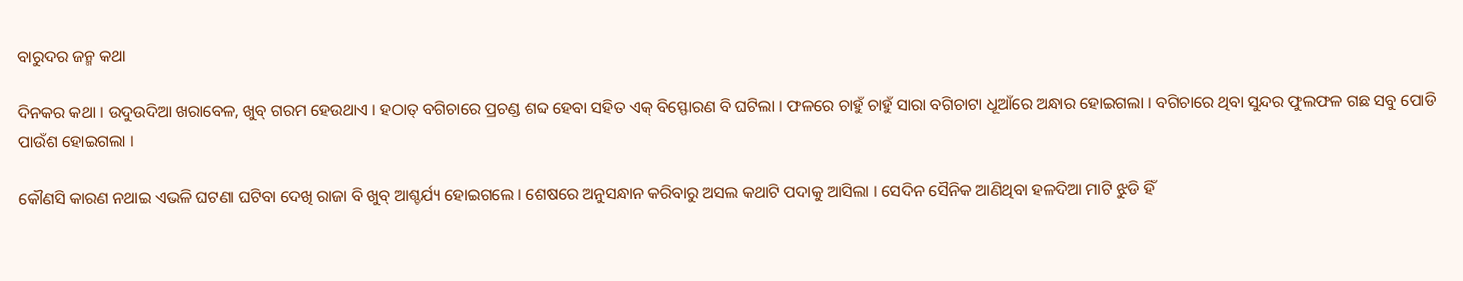ବାରୁଦର ଜନ୍ମ କଥା

ଦିନକର କଥା । ଉଦୁଉଦିଆ ଖରାବେଳ, ଖୁବ୍ ଗରମ ହେଉଥାଏ । ହଠାତ୍ ବଗିଚାରେ ପ୍ରଚଣ୍ଡ ଶବ୍ଦ ହେବା ସହିତ ଏକ୍ ବିସ୍ଫୋରଣ ବି ଘଟିଲା । ଫଳରେ ଚାହୁଁ ଚାହୁଁ ସାରା ବଗିଚାଟା ଧୂଆଁରେ ଅନ୍ଧାର ହୋଇଗଲା । ବଗିଚାରେ ଥିବା ସୁନ୍ଦର ଫୁଲଫଳ ଗଛ ସବୁ ପୋଡି ପାଉଁଶ ହୋଇଗଲା ।

କୌଣସି କାରଣ ନଥାଇ ଏଭଳି ଘଟଣା ଘଟିବା ଦେଖି ରାଜା ବି ଖୁବ୍ ଆଶ୍ଚର୍ଯ୍ୟ ହୋଇଗଲେ । ଶେଷରେ ଅନୁସନ୍ଧାନ କରିବାରୁ ଅସଲ କଥାଟି ପଦାକୁ ଆସିଲା । ସେଦିନ ସୈନିକ ଆଣିଥିବା ହଳଦିଆ ମାଟି ଝୁଡି ହିଁ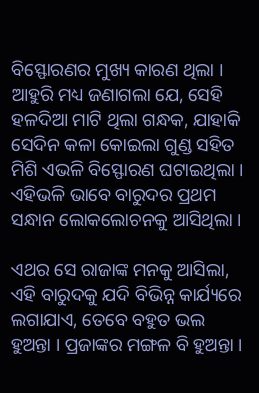ବିସ୍ଫୋରଣର ମୁଖ୍ୟ କାରଣ ଥିଲା । ଆହୁରି ମଧ୍ୟ ଜଣାଗଲା ଯେ, ସେହି ହଳଦିଆ ମାଟି ଥିଲା ଗନ୍ଧକ, ଯାହାକି ସେଦିନ କଳା କୋଇଲା ଗୁଣ୍ଡ ସହିତ ମିଶି ଏଭଳି ବିସ୍ଫୋରଣ ଘଟାଇଥିଲା । ଏହିଭଳି ଭାବେ ବାରୁଦର ପ୍ରଥମ ସନ୍ଧାନ ଲୋକଲୋଚନକୁ ଆସିଥିଲା ।

ଏଥର ସେ ରାଜାଙ୍କ ମନକୁ ଆସିଲା, ଏହି ବାରୁଦକୁ ଯଦି ବିଭିନ୍ନ କାର୍ଯ୍ୟରେ ଲଗାଯାଏ, ତେବେ ବହୁତ ଭଲ ହୁଅନ୍ତା । ପ୍ରଜାଙ୍କର ମଙ୍ଗଳ ବି ହୁଅନ୍ତା ।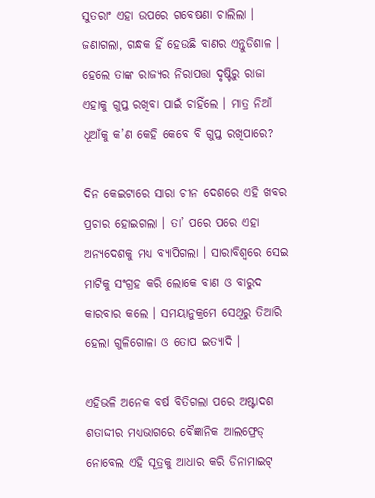ସୁତରାଂ ଏହା ଉପରେ ଗବେଷଣା ଚାଲିଲା । ଜଣାଗଲା, ଗନ୍ଧକ ହିଁ ହେଉଛି ବାଣର ଏନ୍ତୁଡିଶାଳ । ହେଲେ ତାଙ୍କ ରାଜ୍ୟର ନିରାପତ୍ତା ଦୃଷ୍ଟିରୁ ରାଜା ଏହାକୁ ଗୁପ୍ତ ରଖିବା ପାଇଁ ଚାହିଁଲେ । ମାତ୍ର ନିଆଁ ଧୂଆଁକୁ କ’ଣ କେହି କେବେ ବି ଗୁପ୍ତ ରଖିପାରେ?

ଦିନ କେଇଟାରେ ସାରା ଚୀନ ଦେଶରେ ଏହି ଖବର ପ୍ରଚାର ହୋଇଗଲା । ତା’ ପରେ ପରେ ଏହା ଅନ୍ୟଦେଶକୁ ମଧ୍ୟ ବ୍ୟାପିଗଲା । ସାରାବିଶ୍ୱରେ ସେଇ ମାଟିକୁ ସଂଗ୍ରହ କରି ଲୋକେ ବାଣ ଓ ବାରୁଦ କାରବାର କଲେ । ସମୟାନୁକ୍ରମେ ସେଥିରୁ ତିଆରି ହେଲା ଗୁଳିଗୋଳା ଓ ତୋପ ଇତ୍ୟାଦି ।

ଏହିଭଳି ଅନେକ ବର୍ଷ ବିତିଗଲା ପରେ ଅଷ୍ଟାଦଶ ଶତାଦ୍ଦୀର ମଧ୍ୟଭାଗରେ ବୈଜ୍ଞାନିକ ଆଲଫ୍ରେଡ୍ ନୋବେଲ ଏହି ସୂତ୍ରକୁ ଆଧାର କରି ଡିନାମାଇଟ୍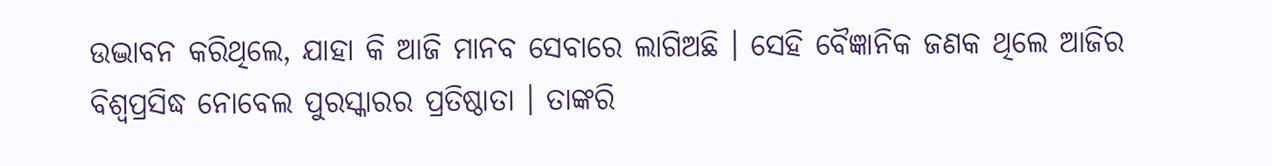ଉଦ୍ଭାବନ କରିଥିଲେ, ଯାହା କି ଆଜି ମାନବ ସେବାରେ ଲାଗିଅଛି । ସେହି ବୈଜ୍ଞାନିକ ଜଣକ ଥିଲେ ଆଜିର ବିଶ୍ୱପ୍ରସିଦ୍ଧ ନୋବେଲ ପୁରସ୍କାରର ପ୍ରତିଷ୍ଠାତା । ତାଙ୍କରି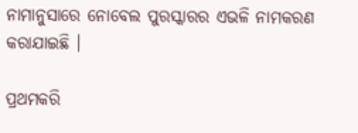ନାମାନୁସାରେ ନୋବେଲ ପୁରସ୍କାରର ଏଭଳି ନାମକରଣ କରାଯାଇଛି ।

ପ୍ରଥମକରି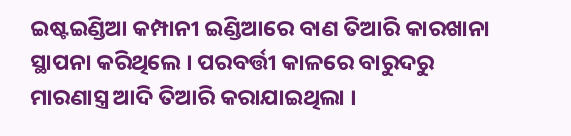ଇଷ୍ଟଇଣ୍ଡିଆ କମ୍ପାନୀ ଇଣ୍ଡିଆରେ ବାଣ ତିଆରି କାରଖାନା ସ୍ଥାପନା କରିଥିଲେ । ପରବର୍ତ୍ତୀ କାଳରେ ବାରୁଦରୁ ମାରଣାସ୍ତ୍ର ଆଦି ତିଆରି କରାଯାଇଥିଲା ।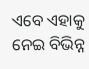ଏବେ ଏହାକୁ ନେଇ ବିଭିନ୍ନ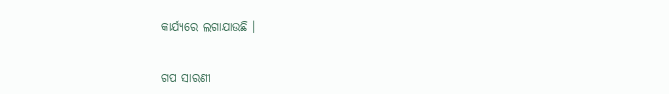କାର୍ଯ୍ୟରେ ଲଗାଯାଉଛି ।


ଗପ ସାରଣୀ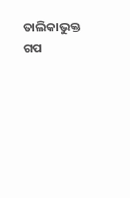ତାଲିକାଭୁକ୍ତ ଗପ